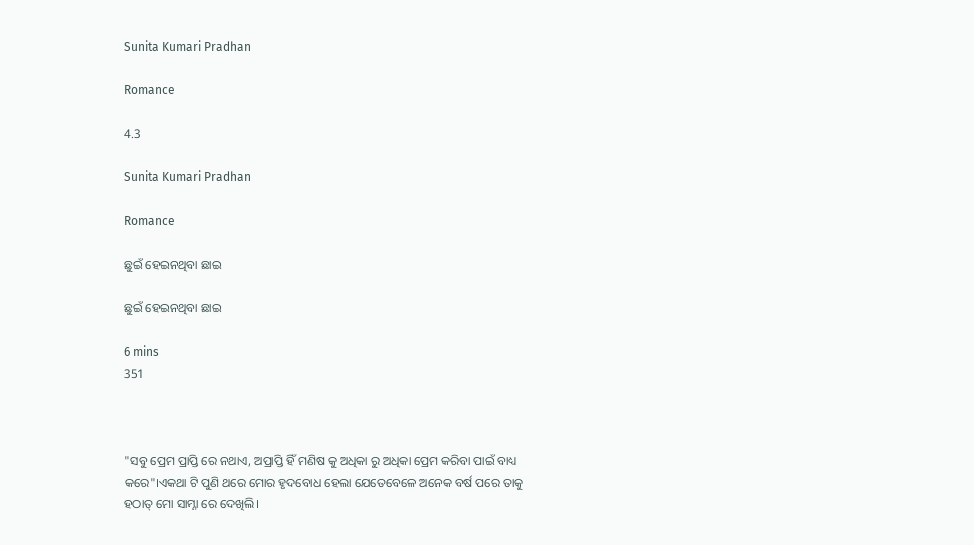Sunita Kumari Pradhan

Romance

4.3

Sunita Kumari Pradhan

Romance

ଛୁଇଁ ହେଇନଥିବା ଛାଇ

ଛୁଇଁ ହେଇନଥିବା ଛାଇ

6 mins
351



"ସବୁ ପ୍ରେମ ପ୍ରାପ୍ତି ରେ ନଥାଏ, ଅପ୍ରାପ୍ତି ହିଁ ମଣିଷ କୁ ଅଧିକା ରୁ ଅଧିକା ପ୍ରେମ କରିବା ପାଇଁ ବାଧ୍ୟ କରେ"।ଏକଥା ଟି ପୁଣି ଥରେ ମୋର ହୃଦବୋଧ ହେଲା ଯେତେବେଳେ ଅନେକ ବର୍ଷ ପରେ ତାକୁ ହଠାତ୍ ମୋ ସାମ୍ନା ରେ ଦେଖିଲି।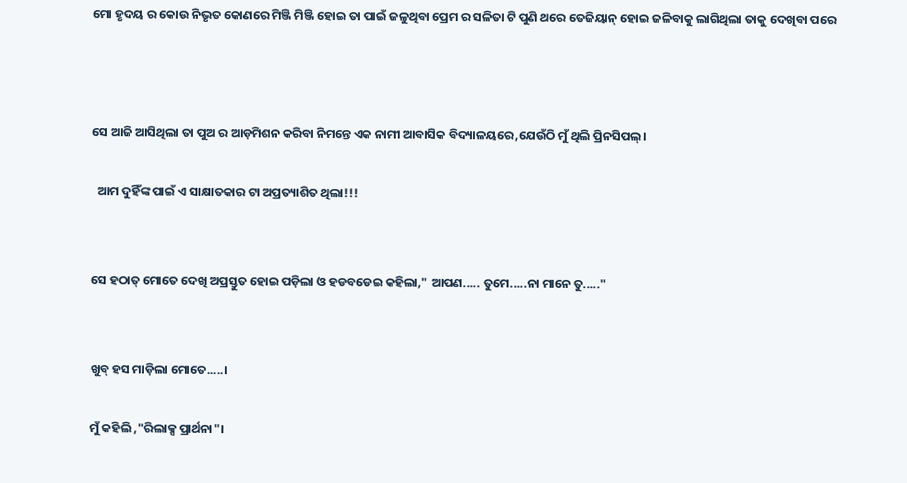ମୋ ହୃଦୟ ର କୋଉ ନିଭୃତ କୋଣରେ ମିଞ୍ଜି ମିଞ୍ଜି ହୋଇ ତା ପାଇଁ ଜଳୁଥିବା ପ୍ରେମ ର ସଳିତା ଟି ପୁଣି ଥରେ ତେଜିୟାନ୍ ହୋଇ ଜଳିବାକୁ ଲାଗିଥିଲା ତାକୁ ଦେଖିବା ପରେ



ସେ ଆଜି ଆସିଥିଲା ତା ପୁଅ ର ଆଡ଼ମିଶନ କରିବା ନିମନ୍ତେ ଏକ ନାମୀ ଆବାସିକ ବିଦ୍ୟାଳୟରେ,ଯେଉଁଠି ମୁଁ ଥିଲି ପ୍ରିନସିପଲ୍।

  ଆମ ଦୁହିଁଙ୍କ ପାଇଁ ଏ ସାକ୍ଷାତକାର ଟା ଅପ୍ରତ୍ୟାଶିତ ଥିଲା!!!


ସେ ହଠାତ୍ ମୋତେ ଦେଖି ଅପ୍ରସ୍ତୁତ ହୋଇ ପଡ଼ିଲା ଓ ହଡବଡେଇ କହିଲା," ଆପଣ..... ତୁମେ.....ନା ମାନେ ତୁ....."


ଖୁବ୍ ହସ ମାଡ଼ିଲା ମୋତେ.....।

ମୁଁ କହିଲି ,"ରିଲାକ୍ସ ପ୍ରାର୍ଥନା"।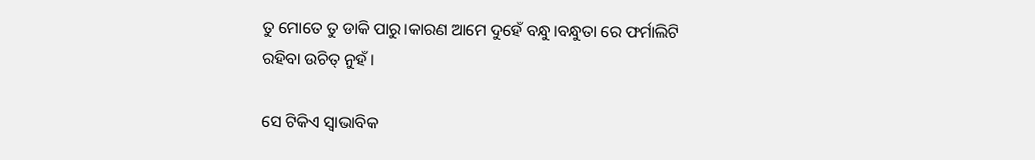ତୁ ମୋତେ ତୁ ଡାକି ପାରୁ।କାରଣ ଆମେ ଦୁହେଁ ବନ୍ଧୁ।ବନ୍ଧୁତା ରେ ଫର୍ମାଲିଟି ରହିବା ଉଚିତ୍ ନୁହଁ।

ସେ ଟିକିଏ ସ୍ଵାଭାବିକ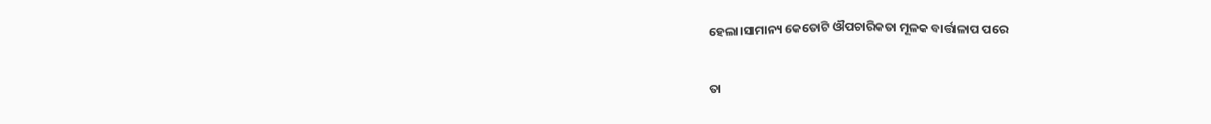ହେଲା।ସାମାନ୍ୟ କେତୋଟି ଔପଚାରିକତା ମୂଳକ ବାର୍ତ୍ତାଳାପ ପରେ

ତା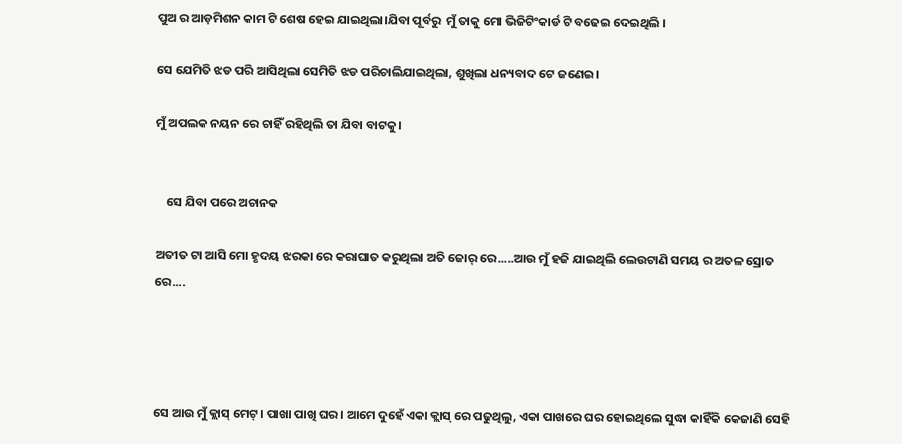ପୁଅ ର ଆଡ଼ମିଶନ କାମ ଟି ଶେଷ ହେଇ ଯାଇଥିଲା।ଯିବା ପୂର୍ବରୁ  ମୁଁ ତାକୁ ମୋ ଭିଜିଟିଂକାର୍ଡ ଟି ବଢେଇ ଦେଇଥିଲି ।

ସେ ଯେମିତି ଝଡ ପରି ଆସିଥିଲା ସେମିତି ଝଡ ପରିଚାଲିଯାଇଥିଲା, ଶୁଖିଲା ଧନ୍ୟବାଦ ଟେ ଜଣେଇ।

ମୁଁ ଅପଲକ ନୟନ ରେ ଚାହିଁ ରହିଥିଲି ତା ଯିବା ବାଟକୁ।


    ସେ ଯିବା ପରେ ଅଚାନକ

ଅତୀତ ଟା ଆସି ମୋ ହୃଦୟ ଝରକା ରେ କରାଘାତ କରୁଥିଲା ଅତି ଜୋର୍ ରେ.....ଆଉ ମୁଁ ହଜି ଯାଇଥିଲି ଲେଉଟାଣି ସମୟ ର ଅତଳ ସ୍ରୋତ ରେ....




ସେ ଆଉ ମୁଁ କ୍ଲାସ୍ ମେଟ୍। ପାଖା ପାଖି ଘର। ଆମେ ଦୁହେଁ ଏକା କ୍ଲାସ୍ ରେ ପଢୁଥିଲୁ, ଏକା ପାଖରେ ଘର ହୋଇଥିଲେ ସୁଦ୍ଧା କାହିଁକି କେଜାଣି ସେହି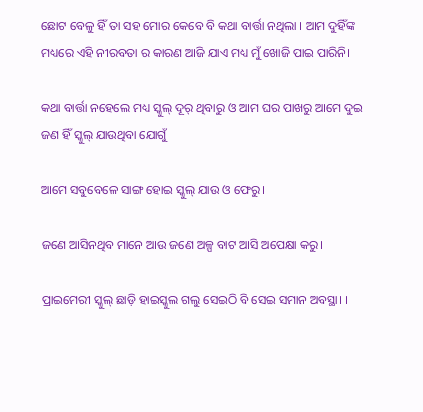ଛୋଟ ବେଳୁ ହିଁ ତା ସହ ମୋର କେବେ ବି କଥା ବାର୍ତ୍ତା ନଥିଲା । ଆମ ଦୁହିଁଙ୍କ ମଧ୍ୟରେ ଏହି ନୀରବତା ର କାରଣ ଆଜି ଯାଏ ମଧ୍ୟ ମୁଁ ଖୋଜି ପାଇ ପାରିନି।

କଥା ବାର୍ତ୍ତା ନହେଲେ ମଧ୍ୟ ସ୍କୁଲ୍ ଦୂର୍ ଥିବାରୁ ଓ ଆମ ଘର ପାଖରୁ ଆମେ ଦୁଇ ଜଣ ହିଁ ସ୍କୁଲ୍ ଯାଉଥିବା ଯୋଗୁଁ

ଆମେ ସବୁବେଳେ ସାଙ୍ଗ ହୋଇ ସ୍କୁଲ୍ ଯାଉ ଓ ଫେରୁ।

ଜଣେ ଆସିନଥିବ ମାନେ ଆଉ ଜଣେ ଅଳ୍ପ ବାଟ ଆସି ଅପେକ୍ଷା କରୁ।

ପ୍ରାଇମେରୀ ସ୍କୁଲ୍ ଛାଡ଼ି ହାଇସ୍କୁଲ ଗଲୁ ସେଇଠି ବି ସେଇ ସମାନ ଅବସ୍ଥା। ।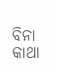ବିନା କାଥା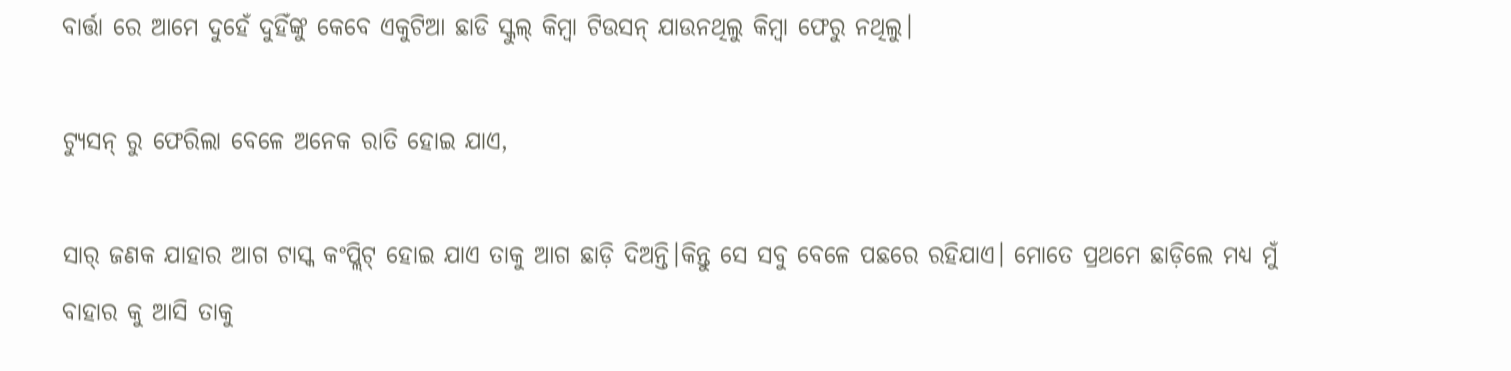ବାର୍ତ୍ତା ରେ ଆମେ ଦୁହେଁ ଦୁହିଁଙ୍କୁ କେବେ ଏକୁଟିଆ ଛାଡି ସ୍କୁଲ୍ କିମ୍ବା ଟିଉସନ୍ ଯାଉନଥିଲୁ କିମ୍ବା ଫେରୁ ନଥିଲୁ।

ଟ୍ୟୁସନ୍ ରୁ ଫେରିଲା ବେଳେ ଅନେକ ରାତି ହୋଇ ଯାଏ,

ସାର୍ ଜଣକ ଯାହାର ଆଗ ଟାସ୍କ କଂପ୍ଲିଟ୍ ହୋଇ ଯାଏ ତାକୁ ଆଗ ଛାଡ଼ି ଦିଅନ୍ତି।କିନ୍ତୁ ସେ ସବୁ ବେଳେ ପଛରେ ରହିଯାଏ। ମୋତେ ପ୍ରଥମେ ଛାଡ଼ିଲେ ମଧ୍ୟ ମୁଁ ବାହାର କୁ ଆସି ତାକୁ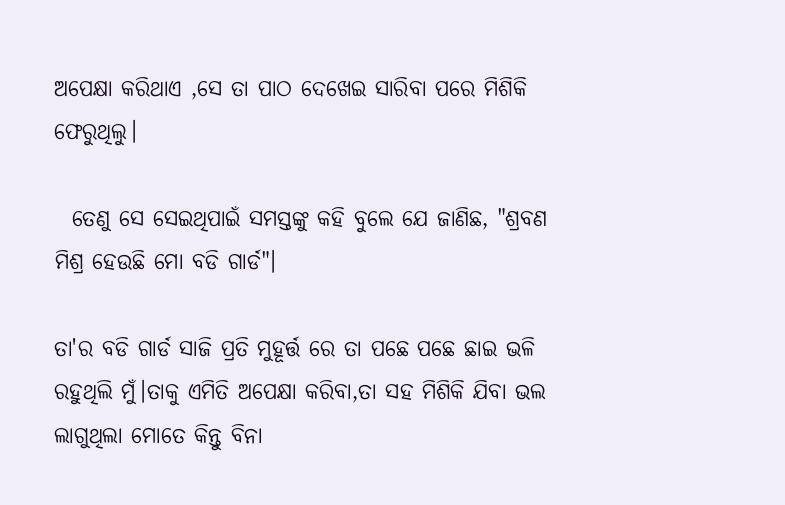ଅପେକ୍ଷା କରିଥାଏ ,ସେ ତା ପାଠ ଦେଖେଇ ସାରିବା ପରେ ମିଶିକି ଫେରୁଥିଲୁ।

  ତେଣୁ ସେ ସେଇଥିପାଇଁ ସମସ୍ତଙ୍କୁ କହି ବୁଲେ ଯେ ଜାଣିଛ, "ଶ୍ରବଣ ମିଶ୍ର ହେଉଛି ମୋ ବଡି ଗାର୍ଡ"।

ତା'ର ବଡି ଗାର୍ଡ ସାଜି ପ୍ରତି ମୁହୂର୍ତ୍ତ ରେ ତା ପଛେ ପଛେ ଛାଇ ଭଳି ରହୁଥିଲି ମୁଁ।ତାକୁ ଏମିତି ଅପେକ୍ଷା କରିବା,ତା ସହ ମିଶିକି ଯିବା ଭଲ ଲାଗୁଥିଲା ମୋତେ କିନ୍ତୁ ବିନା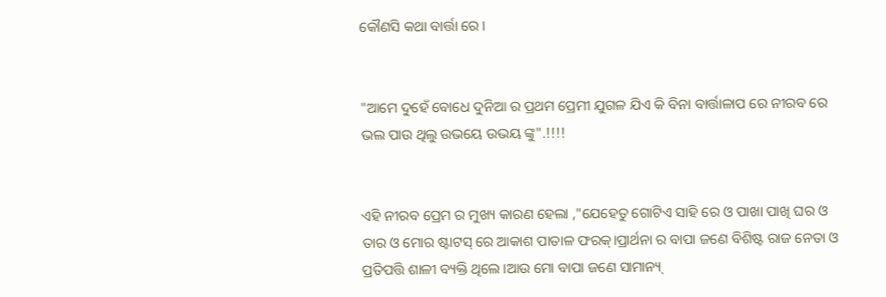କୌଣସି କଥା ବାର୍ତ୍ତା ରେ।


"ଆମେ ଦୁହେଁ ବୋଧେ ଦୁନିଆ ର ପ୍ରଥମ ପ୍ରେମୀ ଯୁଗଳ ଯିଏ କି ବିନା ବାର୍ତ୍ତାଳାପ ରେ ନୀରବ ରେ ଭଲ ପାଉ ଥିଲୁ ଉଭୟେ ଉଭୟ ଙ୍କୁ".!!!!


ଏହି ନୀରବ ପ୍ରେମ ର ମୁଖ୍ୟ କାରଣ ହେଲା ,"ଯେହେତୁ ଗୋଟିଏ ସାହି ରେ ଓ ପାଖା ପାଖି ଘର ଓ ତାର ଓ ମୋର ଷ୍ଟାଟସ୍ ରେ ଆକାଶ ପାତାଳ ଫରକ୍।ପ୍ରାର୍ଥନା ର ବାପା ଜଣେ ବିଶିଷ୍ଟ ରାଜ ନେତା ଓ ପ୍ରତିପତ୍ତି ଶାଳୀ ବ୍ୟକ୍ତି ଥିଲେ।ଆଉ ମୋ ବାପା ଜଣେ ସାମାନ୍ୟ୍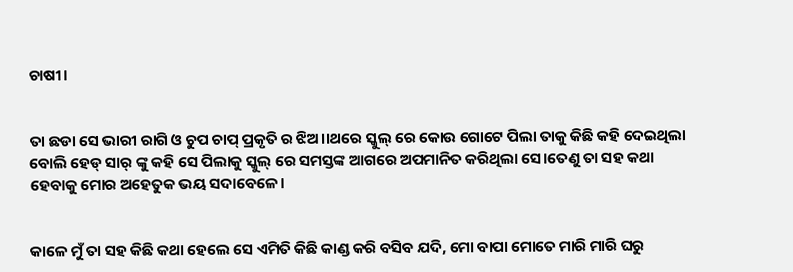ଚାଷୀ।


ତା ଛଡା ସେ ଭାରୀ ରାଗି ଓ ଚୁପ ଚାପ୍ ପ୍ରକୃତି ର ଝିଅ।।ଥରେ ସ୍କୁଲ୍ ରେ କୋଉ ଗୋଟେ ପିଲା ତାକୁ କିଛି କହି ଦେଇଥିଲା ବୋଲି ହେଡ୍ ସାର୍ ଙ୍କୁ କହି ସେ ପିଲାକୁ ସ୍କୁଲ୍ ରେ ସମସ୍ତଙ୍କ ଆଗରେ ଅପମାନିତ କରିଥିଲା ସେ।ତେଣୁ ତା ସହ କଥା ହେବାକୁ ମୋର ଅହେତୁକ ଭୟ ସଦାବେଳେ।


କାଳେ ମୁଁ ତା ସହ କିଛି କଥା ହେଲେ ସେ ଏମିତି କିଛି କାଣ୍ଡ କରି ବସିବ ଯଦି, ମୋ ବାପା ମୋତେ ମାରି ମାରି ଘରୁ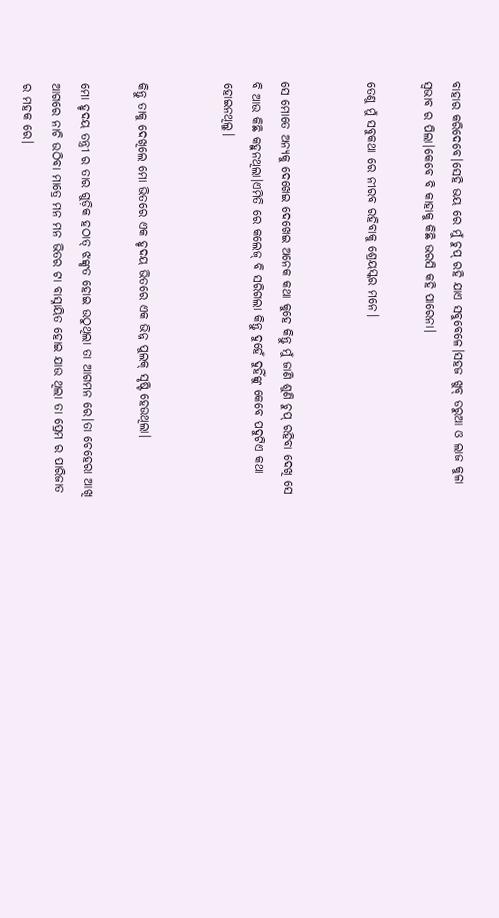ବାହାର କରିଦେବେ।ସେହି ଭୟ ରେ ମୁଁ ଚୁପ୍ ରହି ଯାଏ ସବୁବେଳେ।ସହଜ ଖୁବ୍ ଡରୁଆ ଓ ଲାଜ କୁଳା ସ୍ଵଭାବ ର ପିଲା।କେବେ ବି କାହାକୁ କିଛି ଭରସି କହି ପାରେନା।

ତେଣୁ ମୁଁ ସବୁକଥା ରେ ନୀରବ ରହିବାକୁ ଶ୍ରେୟସ୍କର ମନେ।


ସେ ମୋତେ ଅନ୍ୟକୁ ଦେଖେଇ ଦେଖେଇ ଅନେକ କଥା କୁହେ କିନ୍ତୁ ମୁଁ ଜାଣି ଶୁଣି ଚୁପ୍ ରହିବା ଦେଖି ସେ ବି ଆଉ କିଛି କହୁନଥିଲା।ଏମିତି ରେ କଲେଜ୍ ବି ସରିଗଲା କିନ୍ତୁ ଦୁହେଁ ଦୁହିଁଙ୍କୁ କେବେ ପଦୁଟିଏ କଥା ହୋଇନଥିଲୁ।


କିନ୍ତୁ ତାକୁ ଦେଖିଲେ ମୋ ଭିତରେ ଏକ ହୃଦୟ ଭିତରେ ଏକ ଭିନ୍ନ ପୁଲକ୍ ସୃଷ୍ଟି ହେଉଥିଲା।

ମୋ ହୃଦୟ ତନ୍ତ୍ରୀ ର ତାର ଗୁଡ଼ିକ ହଠାତ୍ ଝଙ୍କୃତ ହୋଇ ଉଠୁଥିଲା ତା ଆଗମନ ରେ।ତା ଚେହେରା ଆଖି ଆଗରେ ନାଚି ଉଠିବା ମାତ୍ରେ ମନ ମନ ଭିତର ଟା ବାସ୍ନାୟିତ ହୋଇ ଯାଉ ଥିଲା ତା ପ୍ରେମ ର ପାରିଜାତ ର ମହକ ରେ।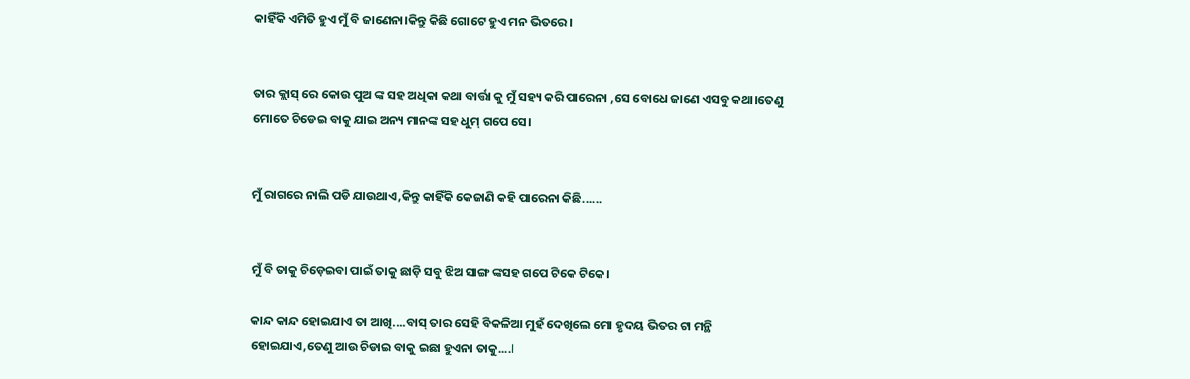କାହିଁକି ଏମିତି ହୁଏ ମୁଁ ବି ଜାଣେନା।କିନ୍ତୁ କିଛି ଗୋଟେ ହୁଏ ମନ ଭିତରେ।


ତାର କ୍ଲାସ୍ ରେ କୋଉ ପୁଅ ଙ୍କ ସହ ଅଧିକା କଥା ବାର୍ତ୍ତା କୁ ମୁଁ ସହ୍ୟ କରି ପାରେନା ,ସେ ବୋଧେ ଜାଣେ ଏସବୁ କଥା।ତେଣୁ ମୋତେ ଚିଡେଇ ବାକୁ ଯାଇ ଅନ୍ୟ ମାନଙ୍କ ସହ ଧୁମ୍ ଗପେ ସେ।


ମୁଁ ରାଗରେ ନାଲି ପଡି ଯାଉଥାଏ,କିନ୍ତୁ କାହିଁକି କେଜାଣି କହି ପାରେନା କିଛି......


ମୁଁ ବି ତାକୁ ଚିଡ଼େଇବା ପାଇଁ ତାକୁ ଛାଡ଼ି ସବୁ ଝିଅ ସାଙ୍ଗ ଙ୍କସହ ଗପେ ଟିକେ ଟିକେ।

କାନ୍ଦ କାନ୍ଦ ହୋଇଯାଏ ତା ଆଖି....ବାସ୍ ତାର ସେହି ବିକଳିଆ ମୁହଁ ଦେଖିଲେ ମୋ ହୃଦୟ ଭିତର ଟା ମନ୍ଥି ହୋଇଯାଏ,ତେଣୁ ଆଉ ଚିଡାଇ ବାକୁ ଇଛା ହୁଏନା ତାକୁ....l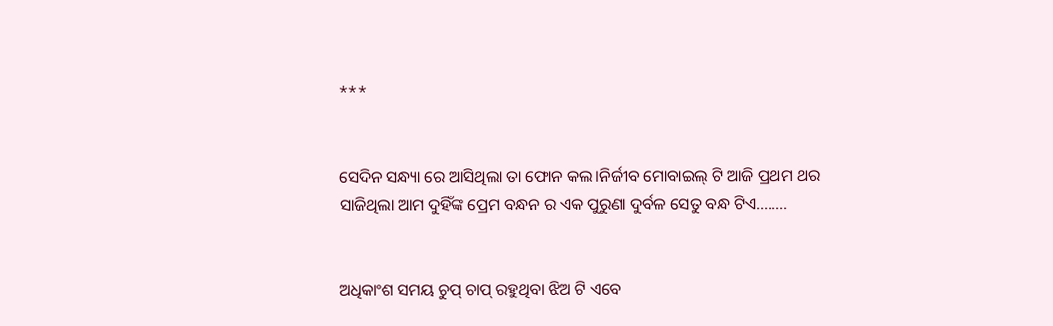***


ସେଦିନ ସନ୍ଧ୍ୟା ରେ ଆସିଥିଲା ତା ଫୋନ କଲ।ନିର୍ଜୀବ ମୋବାଇଲ୍ ଟି ଆଜି ପ୍ରଥମ ଥର ସାଜିଥିଲା ଆମ ଦୁହିଁଙ୍କ ପ୍ରେମ ବନ୍ଧନ ର ଏକ ପୁରୁଣା ଦୁର୍ବଳ ସେତୁ ବନ୍ଧ ଟିଏ........


ଅଧିକାଂଶ ସମୟ ଚୁପ୍ ଚାପ୍ ରହୁଥିବା ଝିଅ ଟି ଏବେ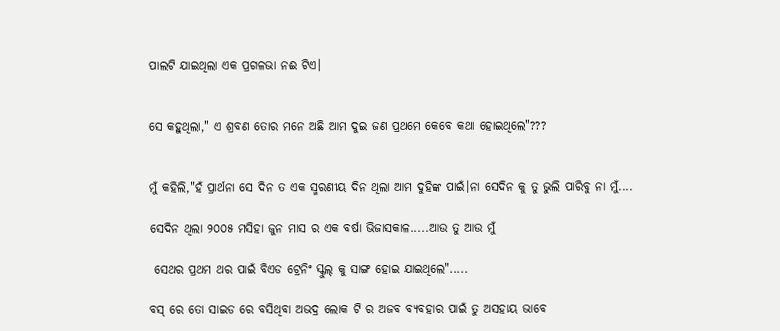ପାଲଟି ଯାଇଥିଲା ଏକ ପ୍ରଗଳଭା ନଈ ଟିଏ।


ସେ କହୁଥିଲା," ଏ ଶ୍ରବଣ ତୋର ମନେ ଅଛି ଆମ ଦୁଇ ଜଣ ପ୍ରଥମେ କେବେ କଥା ହୋଇଥିଲେ"???


ମୁଁ କହିଲି,"ହଁ ପ୍ରାର୍ଥନା ସେ ଦିନ ତ ଏକ ସ୍ମରଣୀୟ ଦିନ ଥିଲା ଆମ ଦୁହିଙ୍କ ପାଇଁ।ନା ସେଦିନ କୁ ତୁ ଭୁଲି ପାରିବୁ ନା ମୁଁ....

ସେଦିନ ଥିଲା ୨୦୦୫ ମସିହା ଜୁନ ମାସ ର ଏକ ବର୍ଷା ଭିଜାସକାଳ.....ଆଉ ତୁ ଆଉ ମୁଁ

 ସେଥର ପ୍ରଥମ ଥର ପାଇଁ ବିଏଡ ଟ୍ରେନିଂ ସ୍କୁଲ୍ କୁ ସାଙ୍ଗ ହୋଇ ଯାଇଥିଲେ".....

ବସ୍ ରେ ତୋ ସାଇଡ ରେ ବସିଥିବା ଅଭଦ୍ର ଲୋକ ଟି ର ଅଜବ ବ୍ୟବହାର ପାଇଁ ତୁ ଅସହାୟ ଭାବେ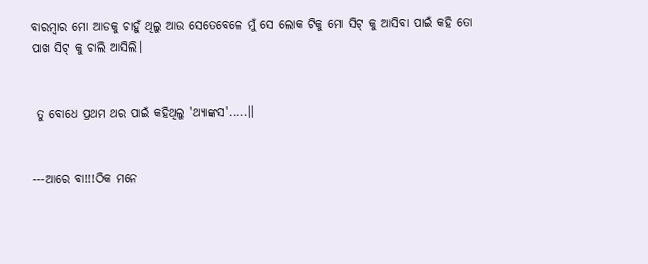ବାରମ୍ବାର ମୋ ଆଡକୁ ଚାହୁଁ ଥିଲୁ ଆଉ ସେତେବେଳେ ମୁଁ ସେ ଲୋକ ଟିକୁ ମୋ ସିଟ୍ କୁ ଆସିବା ପାଇଁ କହି ତୋ ପାଖ ସିଟ୍ କୁ ଚାଲି ଆସିଲି।


 ତୁ ବୋଧେ ପ୍ରଥମ ଥର ପାଇଁ କହିଥିଲୁ 'ଥ୍ୟାଙ୍କସ'.....।।


---ଆରେ ବା!!!ଠିକ ମନେ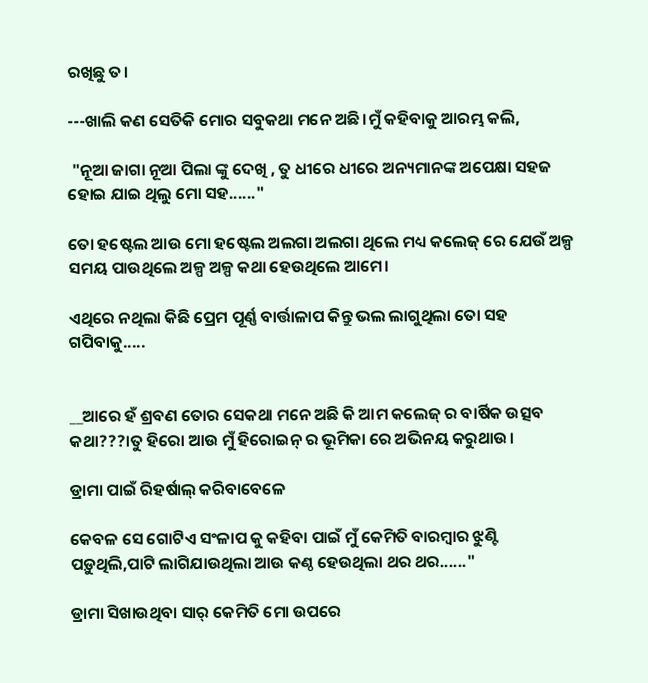ରଖିଛୁ ତ।

---ଖାଲି କଣ ସେତିକି ମୋର ସବୁକଥା ମନେ ଅଛି।ମୁଁ କହିବାକୁ ଆରମ୍ଭ କଲି,

 "ନୂଆ ଜାଗା ନୂଆ ପିଲା ଙ୍କୁ ଦେଖି , ତୁ ଧୀରେ ଧୀରେ ଅନ୍ୟମାନଙ୍କ ଅପେକ୍ଷା ସହଜ ହୋଇ ଯାଇ ଥିଲୁ ମୋ ସହ......"

ତୋ ହଷ୍ଟେଲ ଆଉ ମୋ ହଷ୍ଟେଲ ଅଲଗା ଅଲଗା ଥିଲେ ମଧ୍ୟ କଲେଜ୍ ରେ ଯେଉଁ ଅଳ୍ପ ସମୟ ପାଉଥିଲେ ଅଳ୍ପ ଅଳ୍ପ କଥା ହେଉଥିଲେ ଆମେ।

ଏଥିରେ ନଥିଲା କିଛି ପ୍ରେମ ପୂର୍ଣ୍ଣ ବାର୍ତ୍ତାଳାପ କିନ୍ତୁ ଭଲ ଲାଗୁଥିଲା ତୋ ସହ ଗପିବାକୁ.....


__ଆରେ ହଁ ଶ୍ରବଣ ତୋର ସେକଥା ମନେ ଅଛି କି ଆମ କଲେଜ୍ ର ବାର୍ଷିକ ଉତ୍ସବ କଥା???।ତୁ ହିରୋ ଆଉ ମୁଁ ହିରୋଇନ୍ ର ଭୂମିକା ରେ ଅଭିନୟ କରୁଥାଉ।

ଡ୍ରାମା ପାଇଁ ରିହର୍ଷାଲ୍ କରିବାବେଳେ

କେବଳ ସେ ଗୋଟିଏ ସଂଳାପ କୁ କହିବା ପାଇଁ ମୁଁ କେମିତି ବାରମ୍ବାର ଝୁଣ୍ଟି ପଡ଼ୁଥିଲି,ପାଟି ଲାଗିଯାଉଥିଲା ଆଉ କଣ୍ଠ ହେଉଥିଲା ଥର ଥର......"

ଡ୍ରାମା ସିଖାଉଥିବା ସାର୍ କେମିତି ମୋ ଉପରେ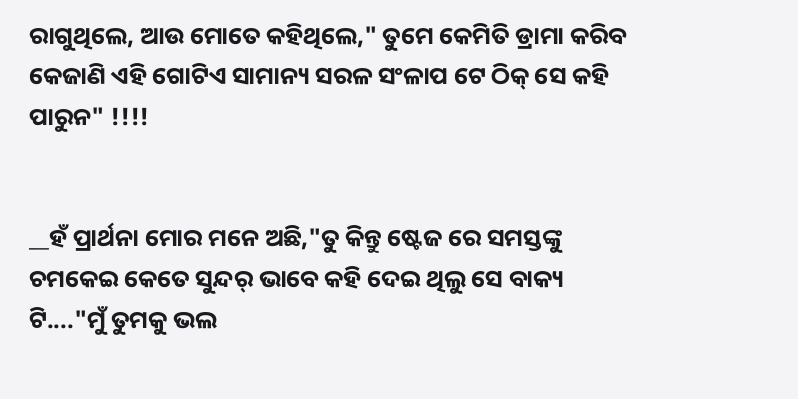ରାଗୁଥିଲେ, ଆଉ ମୋତେ କହିଥିଲେ," ତୁମେ କେମିତି ଡ୍ରାମା କରିବ କେଜାଣି ଏହି ଗୋଟିଏ ସାମାନ୍ୟ ସରଳ ସଂଳାପ ଟେ ଠିକ୍ ସେ କହି ପାରୁନ" !!!!


__ହଁ ପ୍ରାର୍ଥନା ମୋର ମନେ ଅଛି,"ତୁ କିନ୍ତୁ ଷ୍ଟେଜ ରେ ସମସ୍ତଙ୍କୁ ଚମକେଇ କେତେ ସୁନ୍ଦର୍ ଭାବେ କହି ଦେଇ ଥିଲୁ ସେ ବାକ୍ୟ ଟି...."ମୁଁ ତୁମକୁ ଭଲ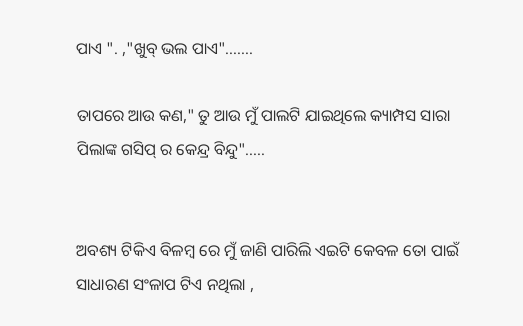ପାଏ ". ,"ଖୁବ୍ ଭଲ ପାଏ".......

ତାପରେ ଆଉ କଣ," ତୁ ଆଉ ମୁଁ ପାଲଟି ଯାଇଥିଲେ କ୍ୟାମ୍ପସ ସାରା ପିଲାଙ୍କ ଗସିପ୍ ର କେନ୍ଦ୍ର ବିନ୍ଦୁ".....


ଅବଶ୍ୟ ଟିକିଏ ବିଳମ୍ବ ରେ ମୁଁ ଜାଣି ପାରିଲି ଏଇଟି କେବଳ ତୋ ପାଇଁ ସାଧାରଣ ସଂଳାପ ଟିଏ ନଥିଲା ,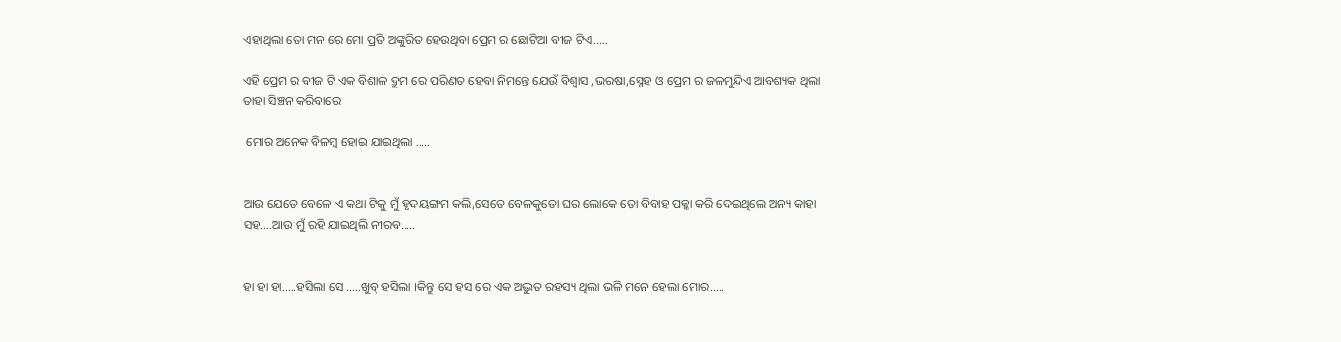ଏହାଥିଲା ତୋ ମନ ରେ ମୋ ପ୍ରତି ଅଙ୍କୁରିତ ହେଉଥିବା ପ୍ରେମ ର ଛୋଟିଆ ବୀଜ ଟିଏ.....

ଏହି ପ୍ରେମ ର ବୀଜ ଟି ଏକ ବିଶାଳ ଦ୍ରୁମ ରେ ପରିଣତ ହେବା ନିମନ୍ତେ ଯେଉଁ ବିଶ୍ବାସ ,ଭରଷା,ସ୍ନେହ ଓ ପ୍ରେମ ର ଜଳମୁନ୍ଦିଏ ଆବଶ୍ୟକ ଥିଲା ତାହା ସିଞ୍ଚନ କରିବାରେ

 ମୋର ଅନେକ ବିଳମ୍ବ ହୋଇ ଯାଇଥିଲା .....


ଆଉ ଯେତେ ବେଳେ ଏ କଥା ଟିକୁ ମୁଁ ହୃଦୟଙ୍ଗମ କଲି,ସେତେ ବେଳକୁତୋ ଘର ଲୋକେ ତୋ ବିବାହ ପକ୍କା କରି ଦେଇଥିଲେ ଅନ୍ୟ କାହା ସହ....ଆଉ ମୁଁ ରହି ଯାଇଥିଲି ନୀରବ.....


ହା ହା ହା.....ହସିଲା ସେ .....ଖୁବ୍ ହସିଲା ।କିନ୍ତୁ ସେ ହସ ରେ ଏକ ଅଦ୍ଭୁତ ରହସ୍ୟ ଥିଲା ଭଳି ମନେ ହେଲା ମୋର.....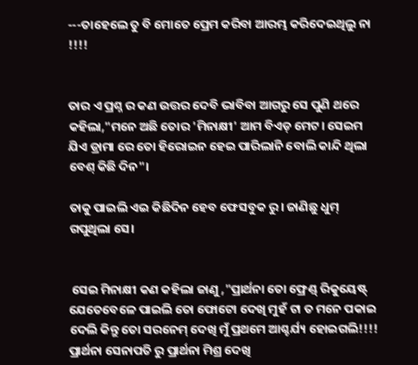---ତାହେଲେ ତୁ ବି ମୋତେ ପ୍ରେମ କରିବା ଆରମ୍ଭ କରିଦେଇଥିଲୁ ନା !!!!


ତାର ଏ ପ୍ରଶ୍ନ ର କଣ ଉତ୍ତର ଦେବି ଭାବିବା ଆଗରୁ ସେ ପୁଣି ଥରେ କହିଲା,"ମନେ ଅଛି ତୋର 'ମିନାକ୍ଷୀ' ଆମ ବିଏଡ୍ ମେଟ। ସେଇମ ଯିଏ ଡ୍ରାମା ରେ ତୋ ହିରୋଇନ ହେଇ ପାରିଲାନି ବୋଲି କାନ୍ଦି ଥିଲା ବେଶ୍ କିଛି ଦିନ"।

ତାକୁ ପାଇଲି ଏଇ କିଛିଦିନ ହେବ ଫେସବୁକ ରୁ। ଜାଣିଛୁ ଧୁମ୍ ଗପୁଥିଲା ସେ।


 ସେଇ ମିନାକ୍ଷୀ କଣ କହିଲା ଜାଣୁ,"ପ୍ରାର୍ଥନା ତୋ ଫ୍ରେଣ୍ଡ୍ ରିକୁୟେଷ୍ଟ୍ ଯେତେବେଳେ ପାଇଲି ତୋ ଫୋଟୋ ଦେଖି ମୁହଁ ଟା ତ ମନେ ପକାଇ ଦେଲି କିନ୍ତୁ ତୋ ସରନେମ୍ ଦେଖି ମୁଁ ପ୍ରଥମେ ଆଶ୍ଚର୍ଯ୍ୟ ହୋଇଗଲି!!!! ପ୍ରାର୍ଥନା ସେନାପତି ରୁ ପ୍ରାର୍ଥନା ମିଶ୍ର ଦେଖି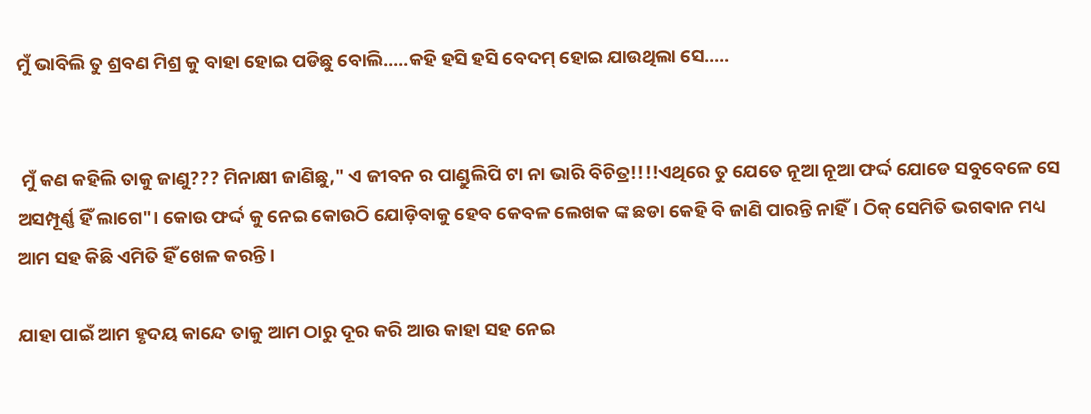ମୁଁ ଭାବିଲି ତୁ ଶ୍ରବଣ ମିଶ୍ର କୁ ବାହା ହୋଇ ପଡିଛୁ ବୋଲି.....କହି ହସି ହସି ବେଦମ୍ ହୋଇ ଯାଉଥିଲା ସେ.....


 ମୁଁ କଣ କହିଲି ତାକୁ ଜାଣୁ??? ମିନାକ୍ଷୀ ଜାଣିଛୁ," ଏ ଜୀବନ ର ପାଣ୍ଡୁଲିପି ଟା ନା ଭାରି ବିଚିତ୍ର!!!!ଏଥିରେ ତୁ ଯେତେ ନୂଆ ନୂଆ ଫର୍ଦ୍ଦ ଯୋଡେ ସବୁବେଳେ ସେ ଅସମ୍ପୂର୍ଣ୍ଣ ହିଁ ଲାଗେ"। କୋଉ ଫର୍ଦ୍ଦ କୁ ନେଇ କୋଉଠି ଯୋଡ଼ିବାକୁ ହେବ କେବଳ ଲେଖକ ଙ୍କ ଛଡା କେହି ବି ଜାଣି ପାରନ୍ତି ନାହିଁ। ଠିକ୍ ସେମିତି ଭଗଵାନ ମଧ୍ୟ ଆମ ସହ କିଛି ଏମିତି ହିଁ ଖେଳ କରନ୍ତି।

ଯାହା ପାଇଁ ଆମ ହୃଦୟ କାନ୍ଦେ ତାକୁ ଆମ ଠାରୁ ଦୂର କରି ଆଉ କାହା ସହ ନେଇ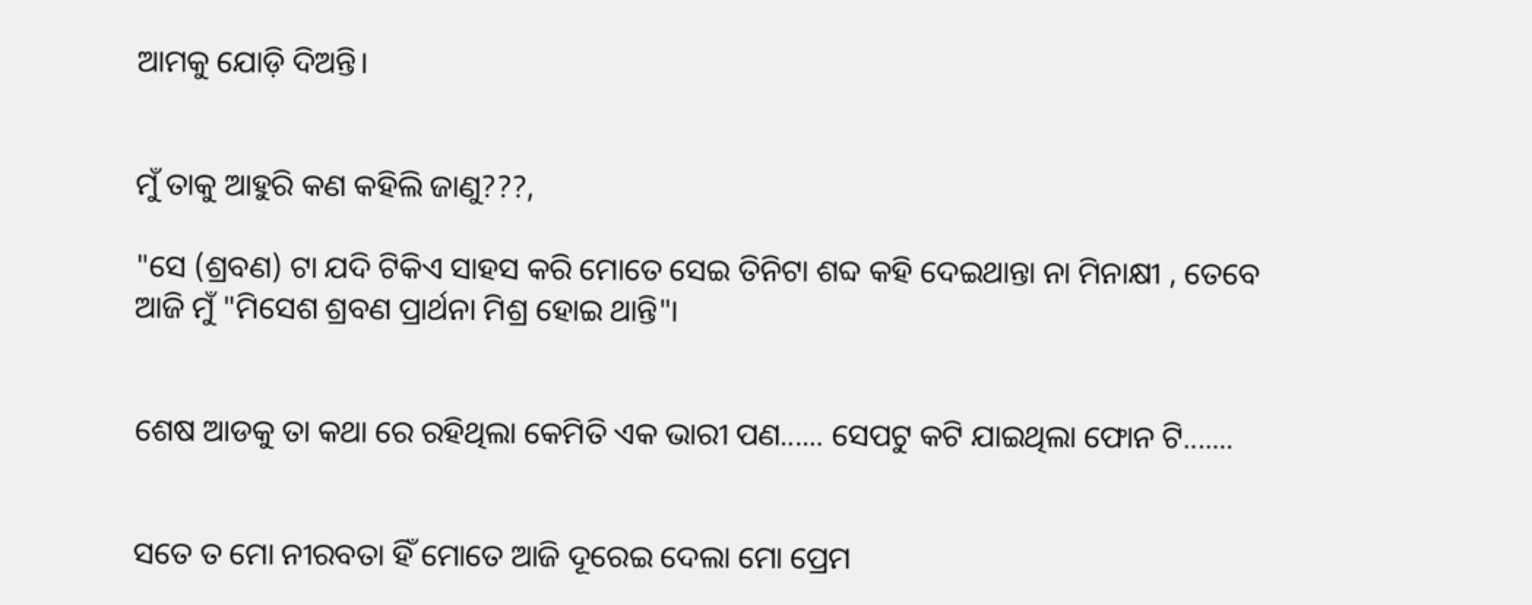ଆମକୁ ଯୋଡ଼ି ଦିଅନ୍ତି।


ମୁଁ ତାକୁ ଆହୁରି କଣ କହିଲି ଜାଣୁ???,

"ସେ (ଶ୍ରବଣ) ଟା ଯଦି ଟିକିଏ ସାହସ କରି ମୋତେ ସେଇ ତିନିଟା ଶବ୍ଦ କହି ଦେଇଥାନ୍ତା ନା ମିନାକ୍ଷୀ , ତେବେ ଆଜି ମୁଁ "ମିସେଶ ଶ୍ରବଣ ପ୍ରାର୍ଥନା ମିଶ୍ର ହୋଇ ଥାନ୍ତି"।


ଶେଷ ଆଡକୁ ତା କଥା ରେ ରହିଥିଲା କେମିତି ଏକ ଭାରୀ ପଣ...... ସେପଟୁ କଟି ଯାଇଥିଲା ଫୋନ ଟି.......


ସତେ ତ ମୋ ନୀରବତା ହିଁ ମୋତେ ଆଜି ଦୂରେଇ ଦେଲା ମୋ ପ୍ରେମ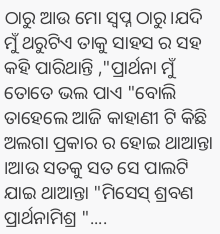ଠାରୁ ଆଉ ମୋ ସ୍ଵପ୍ନ ଠାରୁ।ଯଦି ମୁଁ ଥରୁଟିଏ ତାକୁ ସାହସ ର ସହ କହି ପାରିଥାନ୍ତି ,"ପ୍ରାର୍ଥନା ମୁଁ ତୋତେ ଭଲ ପାଏ "ବୋଲି ତାହେଲେ ଆଜି କାହାଣୀ ଟି କିଛି ଅଲଗା ପ୍ରକାର ର ହୋଇ ଥାଆନ୍ତା ।ଆଉ ସତକୁ ସତ ସେ ପାଲଟି ଯାଇ ଥାଆନ୍ତା "ମିସେସ୍ ଶ୍ରବଣ ପ୍ରାର୍ଥନାମିଶ୍ର "....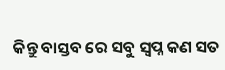କିନ୍ତୁ ବାସ୍ତବ ରେ ସବୁ ସ୍ଵପ୍ନ କଣ ସତ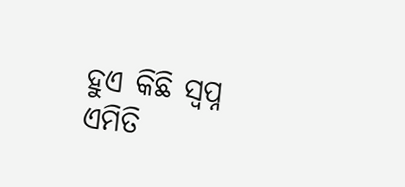ହୁଏ କିଛି ସ୍ଵପ୍ନ ଏମିତି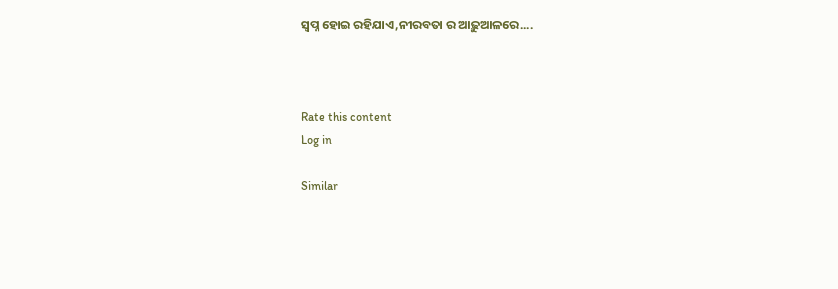ସ୍ଵପ୍ନ ହୋଇ ରହିଯାଏ,ନୀରବତା ର ଆଢ଼ୁଆଳରେ....



Rate this content
Log in

Similar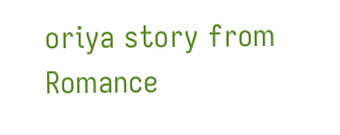oriya story from Romance